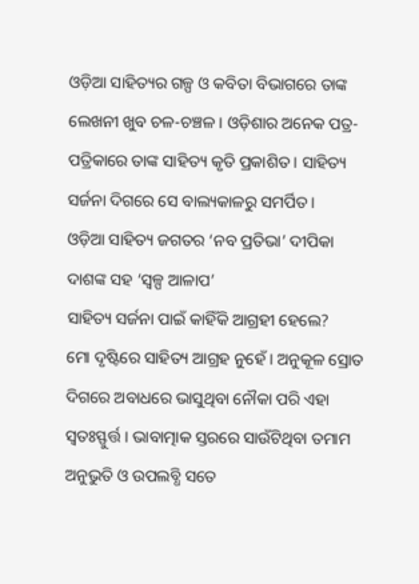ଓଡ଼ିଆ ସାହିତ୍ୟର ଗଳ୍ପ ଓ କବିତା ବିଭାଗରେ ତାଙ୍କ ଲେଖନୀ ଖୁବ ଚଳ-ଚଞ୍ଚଳ । ଓଡ଼ିଶାର ଅନେକ ପତ୍ର-ପତ୍ରିକାରେ ତାଙ୍କ ସାହିତ୍ୟ କୃତି ପ୍ରକାଶିତ । ସାହିତ୍ୟ ସର୍ଜନା ଦିଗରେ ସେ ବାଲ୍ୟକାଳରୁ ସମର୍ପିତ ।
ଓଡ଼ିଆ ସାହିତ୍ୟ ଜଗତର ‘ନବ ପ୍ରତିଭା’ ଦୀପିକା ଦାଶଙ୍କ ସହ ‘ସ୍ୱଳ୍ପ ଆଳାପ’
ସାହିତ୍ୟ ସର୍ଜନା ପାଇଁ କାହିଁକି ଆଗ୍ରହୀ ହେଲେ?
ମୋ ଦୃଷ୍ଟିରେ ସାହିତ୍ୟ ଆଗ୍ରହ ନୁହେଁ । ଅନୁକୂଳ ସ୍ରୋତ ଦିଗରେ ଅବାଧରେ ଭାସୁଥିବା ନୌକା ପରି ଏହା ସ୍ୱତଃସ୍ଫୁର୍ତ୍ତ । ଭାବାତ୍ମାକ ସ୍ତରରେ ସାଉଁଟିଥିବା ତମାମ ଅନୁଭୁତି ଓ ଉପଲବ୍ଧି ସତେ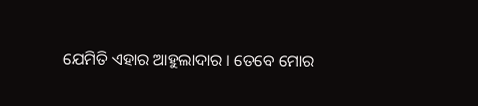ଯେମିତି ଏହାର ଆହୁଲାଦାର । ତେବେ ମୋର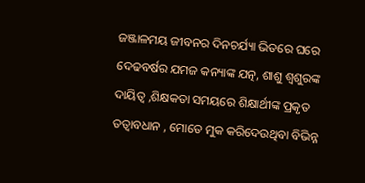ଜଞ୍ଜାଳମୟ ଜୀବନର ଦିନଚର୍ଯ୍ୟା ଭିତରେ ଘରେ ଦେଢବର୍ଷର ଯମଜ କନ୍ୟାଙ୍କ ଯତ୍ନ, ଶାଶୁ ଶ୍ୱଶୁରଙ୍କ ଦାୟିତ୍ୱ ,ଶିକ୍ଷକତା ସମୟରେ ଶିକ୍ଷାର୍ଥୀଙ୍କ ପ୍ରକୃତ ତତ୍ବାବଧାନ , ମୋତେ ମୁକ କରିଦେଉଥିବା ବିଭିନ୍ନ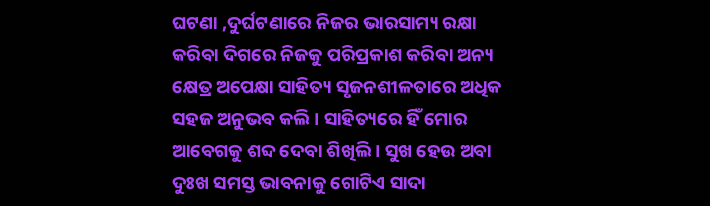ଘଟଣା ,ଦୁର୍ଘଟଣାରେ ନିଜର ଭାରସାମ୍ୟ ରକ୍ଷା କରିବା ଦିଗରେ ନିଜକୁ ପରିପ୍ରକାଶ କରିବା ଅନ୍ୟ କ୍ଷେତ୍ର ଅପେକ୍ଷା ସାହିତ୍ୟ ସୃଜନଶୀଳତାରେ ଅଧିକ ସହଜ ଅନୁଭବ କଲି । ସାହିତ୍ୟରେ ହିଁ ମୋର ଆବେଗକୁ ଶବ୍ଦ ଦେବା ଶିଖିଲି । ସୁଖ ହେଉ ଅବା ଦୁଃଖ ସମସ୍ତ ଭାବନାକୁ ଗୋଟିଏ ସାଦା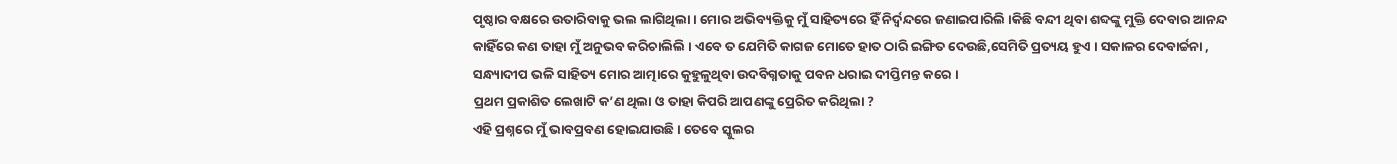ପୃଷ୍ଠାର ବକ୍ଷରେ ଉତାରିବାକୁ ଭଲ ଲାଗିଥିଲା । ମୋର ଅଭିବ୍ୟକ୍ତିକୁ ମୁଁ ସାହିତ୍ୟରେ ହିଁ ନିର୍ଦ୍ୱନ୍ଦରେ ଜଣାଇପାରିଲି ।କିଛି ବନ୍ଦୀ ଥିବା ଶବ୍ଦଙ୍କୁ ମୁକ୍ତି ଦେବାର ଆନନ୍ଦ କାହିଁରେ କଣ ତାହା ମୁଁ ଅନୁଭବ କରିଚାଲିଲି । ଏବେ ତ ଯେମିତି କାଗଜ ମୋତେ ହାତ ଠାରି ଇଙ୍ଗିତ ଦେଉଛି,ସେମିତି ପ୍ରତ୍ୟୟ ହୁଏ । ସକାଳର ଦେବାର୍ଚ୍ଚନା , ସନ୍ଧ୍ୟାଦୀପ ଭଳି ସାହିତ୍ୟ ମୋର ଆତ୍ମାରେ କୁହୁଳୁଥିବା ଉଦବିଗ୍ନତାକୁ ପବନ ଧରାଇ ଦୀପ୍ତିମନ୍ତ କରେ ।
ପ୍ରଥମ ପ୍ରକାଶିତ ଲେଖାଟି କ’ଣ ଥିଲା ଓ ତାହା କିପରି ଆପଣଙ୍କୁ ପ୍ରେରିତ କରିଥିଲା ?
ଏହି ପ୍ରଶ୍ନରେ ମୁଁ ଭାବପ୍ରବଣ ହୋଇଯାଉଛି । ତେବେ ସ୍କୁଲର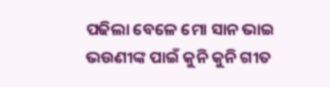ପଢିଲା ବେଳେ ମୋ ସାନ ଭାଇ ଭଉଣୀଙ୍କ ପାଇଁ କୁନି କୁନି ଗୀତ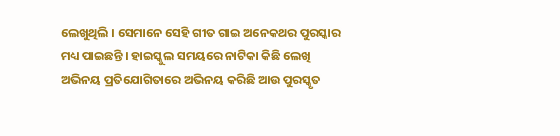ଲେଖୁଥିଲି । ସେମାନେ ସେହି ଗୀତ ଗାଇ ଅନେକଥର ପୁରସ୍କାର ମଧ୍ୟ ପାଇଛନ୍ତି । ହାଇସ୍କୁଲ ସମୟରେ ନାଟିକା କିଛି ଲେଖି ଅଭିନୟ ପ୍ରତିଯୋଗିତାରେ ଅଭିନୟ କରିଛି ଆଉ ପୁରସ୍କୃତ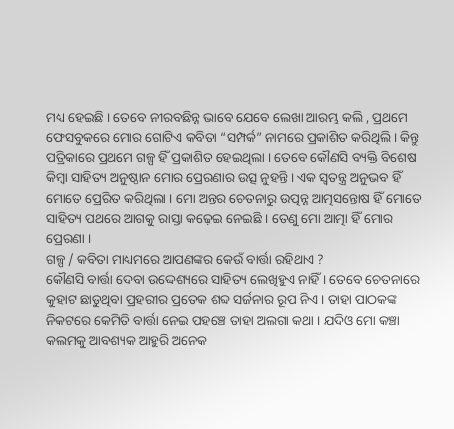ମଧ୍ୟ ହେଇଛି । ତେବେ ନୀରବଛିନ୍ନ ଭାବେ ଯେବେ ଲେଖା ଆରମ୍ଭ କଲି , ପ୍ରଥମେ ଫେସବୁକରେ ମୋର ଗୋଟିଏ କବିତା “ସମ୍ପର୍କ” ନାମରେ ପ୍ରକାଶିତ କରିଥିଲି । କିନ୍ତୁ ପତ୍ରିକାରେ ପ୍ରଥମେ ଗଳ୍ପ ହିଁ ପ୍ରକାଶିତ ହେଇଥିଲା । ତେବେ କୌଣସି ବ୍ୟକ୍ତି ବିଶେଷ କିମ୍ବା ସାହିତ୍ୟ ଅନୁଷ୍ଠାନ ମୋର ପ୍ରେରଣାର ଉତ୍ସ ନୁହନ୍ତି । ଏକ ସ୍ୱତନ୍ତ୍ର ଅନୁଭବ ହିଁ ମୋତେ ପ୍ରେରିତ କରିଥିଲା । ମୋ ଅନ୍ତର ଚେତନାରୁ ଉତ୍ପନ୍ନ ଆତ୍ମସନ୍ତୋଷ ହିଁ ମୋତେ ସାହିତ୍ୟ ପଥରେ ଆଗକୁ ରାସ୍ତା କଢ଼େଇ ନେଇଛି । ତେଣୁ ମୋ ଆତ୍ମା ହିଁ ମୋର ପ୍ରେରଣା ।
ଗଳ୍ପ / କବିତା ମାଧ୍ୟମରେ ଆପଣଙ୍କର କେଉଁ ବାର୍ତ୍ତା ରହିଥାଏ ?
କୌଣସି ବାର୍ତ୍ତା ଦେବା ଉଦ୍ଦେଶ୍ୟରେ ସାହିତ୍ୟ ଲେଖିହୁଏ ନାହିଁ । ତେବେ ଚେତନାରେ କୁହାଟ ଛାଡୁଥିବା ପ୍ରହରୀର ପ୍ରତେକ ଶବ୍ଦ ସର୍ଜନାର ରୂପ ନିଏ । ତାହା ପାଠକଙ୍କ ନିକଟରେ କେମିତି ବାର୍ତ୍ତା ନେଇ ପହଞ୍ଚେ ତାହା ଅଲଗା କଥା । ଯଦିଓ ମୋ କଞ୍ଚା କଲମକୁ ଆବଶ୍ୟକ ଆହୁରି ଅନେକ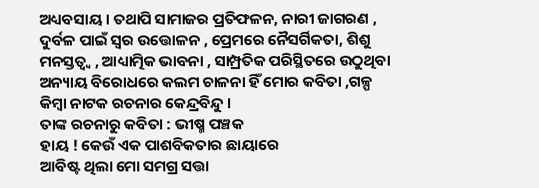ଅଧ୍ୟବସାୟ । ତଥାପି ସାମାଜର ପ୍ରତିଫଳନ, ନାରୀ ଜାଗରଣ , ଦୁର୍ବଳ ପାଇଁ ସ୍ୱର ଉତ୍ତୋଳନ , ପ୍ରେମରେ ନୈସର୍ଗିକତା, ଶିଶୁ ମନସ୍ତତ୍ୱ୍ୱ , ଆଧ୍ୟାତ୍ମିକ ଭାବନା , ସାମ୍ପ୍ରତିକ ପରିସ୍ଥିତରେ ଉଠୁଥିବା ଅନ୍ୟାୟ ବିରୋଧରେ କଲମ ଚାଳନା ହିଁ ମୋର କବିତା ,ଗଳ୍ପ କିମ୍ବା ନାଟକ ରଚନାର କେନ୍ଦ୍ରବିନ୍ଦୁ ।
ତାଙ୍କ ରଚନାରୁ କବିତା : ଭୀଷ୍ମ ପଞ୍ଚକ
ହାୟ ! କେଉଁ ଏକ ପାଶବିକତାର ଛାୟାରେ
ଆବିଷ୍ଟ ଥିଲା ମୋ ସମଗ୍ର ସତ୍ତା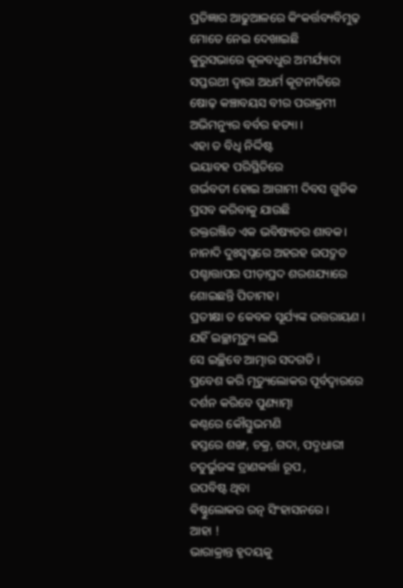ପ୍ରତିଜ୍ଞାର ଆଢୁଆଳରେ କିଂକର୍ତ୍ତବ୍ୟବିମୁଢ଼
ମୋତେ ନେଇ ଦେଖାଇଛି
କୁରୁସଭାରେ କୂଳବଧୁର ଅମର୍ଯ୍ୟାଦା
ସପ୍ତରଥୀ ଦ୍ୱାରା ଅଧର୍ମ କୂଟନୀତିରେ
ଷୋଢ଼ କଞ୍ଚାବୟସ ବୀର ପରାକ୍ରମୀ
ଅଭିମନ୍ୟୁର ବର୍ବର ହତ୍ୟା ।
ଏହା ତ ବିଧି ନିର୍ଦ୍ଦିଷ୍ଟ
ଭୟାବହ ପରିସ୍ଥିତିରେ
ଗର୍ଭବତୀ ହୋଇ ଆଗାମୀ ଦିବସ ଗୁଡିକ
ପ୍ରସବ କରିବାକୁ ଯାଉଛି
ରକ୍ତରଞ୍ଜିତ ଏକ ଭବିଷ୍ୟତର ଶାବକ।
ନାନାଦି ଦୁଃସ୍ବପ୍ନରେ ଅହରହ ଉପଦ୍ରୁତ
ପଶ୍ଚାତ୍ତାପର ପୀଡ଼ାପ୍ରଦ ଶରଶଯ୍ୟାରେ ଶୋଇଛନ୍ତି ପିତାମହ।
ପ୍ରତୀକ୍ଷା ତ କେବଳ ସୂର୍ଯ୍ୟଙ୍କ ଉତ୍ତରାୟଣ ।
ଯହିଁ ଇଚ୍ଛାମୃତ୍ୟୁ ଲଭି
ସେ ଇଚ୍ଛିବେ ଆତ୍ମାର ସଦଗତି ।
ପ୍ରବେଶ କରି ମୃତ୍ୟୁଲୋକର ପୂର୍ବଦ୍ଵାରରେ
ଦର୍ଶନ କରିବେ ପୁଣ୍ୟାତ୍ମା
କଣ୍ଠରେ କୌସ୍ତୁଭମଣି
ହସ୍ତରେ ଶଙ୍ଖ, ଚକ୍ର, ଗଦା, ପଦ୍ମଧାରୀ
ଚତୁର୍ଭୁଜଙ୍କ ତ୍ରାଣକର୍ତ୍ତା ରୂପ ,
ଉପବିଷ୍ଟ ଥିବା
ଵିଷ୍ଣୁଲୋକର ରତ୍ନ ସିଂହାସନରେ ।
ଆହା !
ଭାରାକ୍ରାନ୍ତ ହୃଦୟକୁ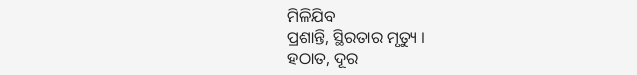ମିଳିଯିବ
ପ୍ରଶାନ୍ତି, ସ୍ଥିରତାର ମୃତ୍ୟୁ ।
ହଠାତ, ଦୂର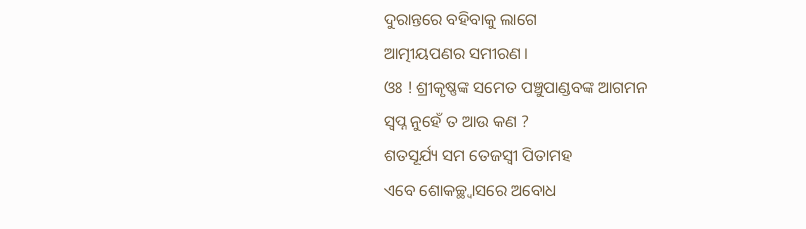ଦୁରାନ୍ତରେ ବହିବାକୁ ଲାଗେ
ଆତ୍ମୀୟପଣର ସମୀରଣ ।
ଓଃ ! ଶ୍ରୀକୃଷ୍ଣଙ୍କ ସମେତ ପଞ୍ଚୁପାଣ୍ଡବଙ୍କ ଆଗମନ
ସ୍ୱପ୍ନ ନୁହେଁ ତ ଆଉ କଣ ?
ଶତସୂର୍ଯ୍ୟ ସମ ତେଜସ୍ୱୀ ପିତାମହ
ଏବେ ଶୋକଚ୍ଛ୍ୱାସରେ ଅବୋଧ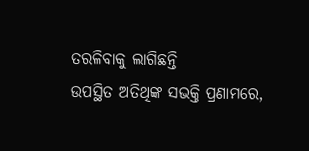ତରଳିବାକୁ ଲାଗିଛନ୍ତି
ଉପସ୍ଥିତ ଅତିଥିଙ୍କ ସଭକ୍ତି ପ୍ରଣାମରେ,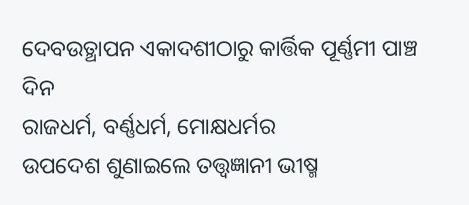ଦେବଉତ୍ଥାପନ ଏକାଦଶୀଠାରୁ କାର୍ତ୍ତିକ ପୂର୍ଣ୍ଣମୀ ପାଞ୍ଚ ଦିନ
ରାଜଧର୍ମ, ବର୍ଣ୍ଣଧର୍ମ, ମୋକ୍ଷଧର୍ମର
ଉପଦେଶ ଶୁଣାଇଲେ ତତ୍ତ୍ୱଜ୍ଞାନୀ ଭୀଷ୍ମ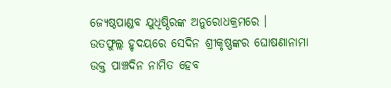ଜ୍ୟେଷ୍ଠପାଣ୍ଡବ ଯୁଧିଷ୍ଠିରଙ୍କ ଅନୁରୋଧକ୍ରମରେ ।
ଉତଫୁଲ୍ଲ ହୃଦୟରେ ସେଦିନ ଶ୍ରୀକୃଷ୍ଣଙ୍କର ଘୋଷଣାନାମା
ଉକ୍ତ ପାଞ୍ଚଦିନ ନାମିତ ହେବ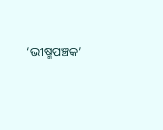‘ଭୀଷ୍ମପଞ୍ଚକ’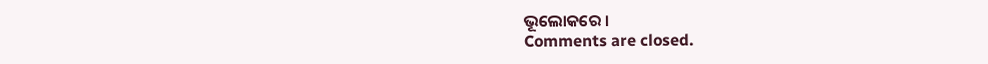ଭୂଲୋକରେ ।
Comments are closed.